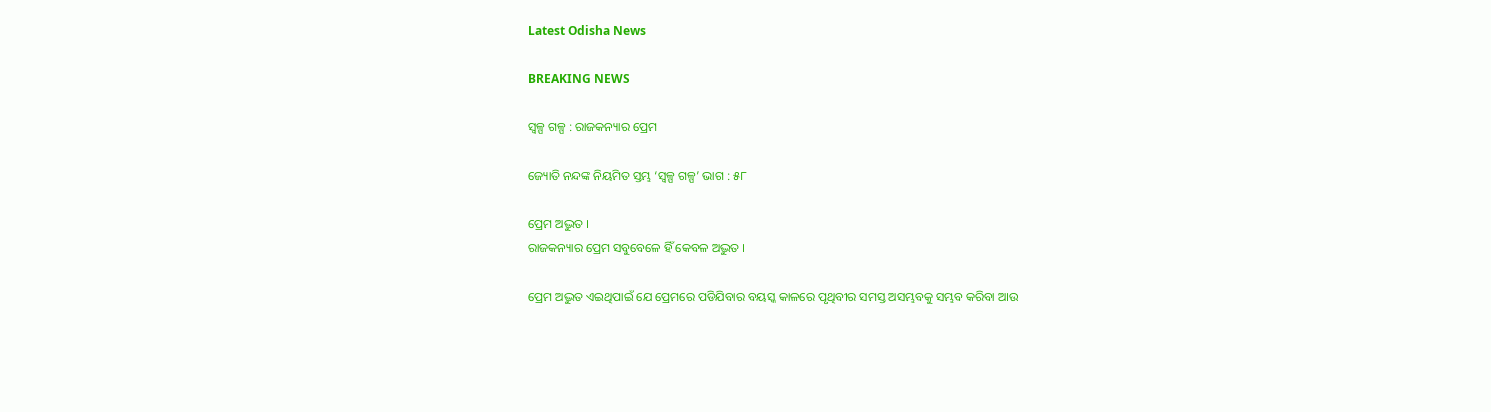Latest Odisha News

BREAKING NEWS

ସ୍ୱଳ୍ପ ଗଳ୍ପ : ରାଜକନ୍ୟାର ପ୍ରେମ

ଜ୍ୟୋତି ନନ୍ଦଙ୍କ ନିୟମିତ ସ୍ତମ୍ଭ ‘ସ୍ୱଳ୍ପ ଗଳ୍ପ’ ଭାଗ : ୫୮

ପ୍ରେମ ଅଦ୍ଭୁତ ।
ରାଜକନ୍ୟାର ପ୍ରେମ ସବୁବେଳେ ହିଁ କେବଳ ଅଦ୍ଭୁତ ।

ପ୍ରେମ ଅଦ୍ଭୁତ ଏଇଥିପାଇଁ ଯେ ପ୍ରେମରେ ପଡିଯିବାର ବୟସ୍କ କାଳରେ ପୃଥିବୀର ସମସ୍ତ ଅସମ୍ଭବକୁ ସମ୍ଭବ କରିବା ଆଉ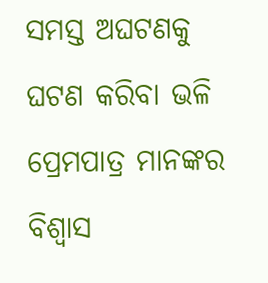ସମସ୍ତ ଅଘଟଣକୁ ଘଟଣ କରିବା ଭଳି ପ୍ରେମପାତ୍ର ମାନଙ୍କର ବିଶ୍ୱାସ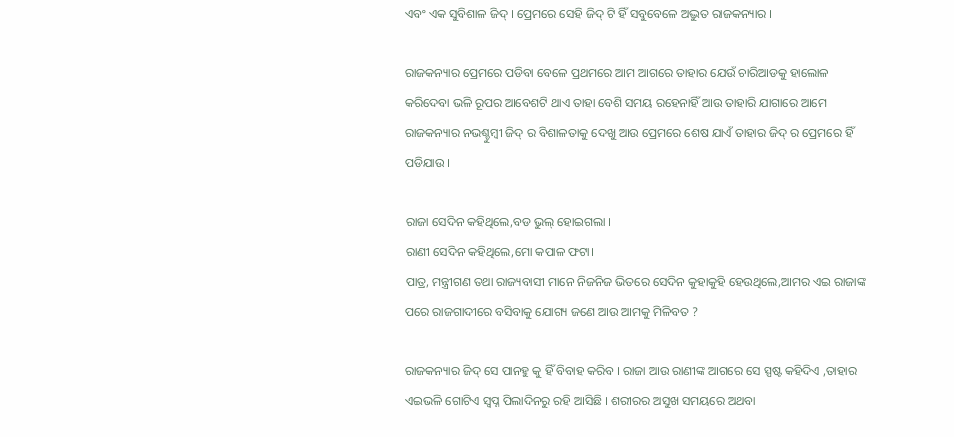ଏବଂ ଏକ ସୁବିଶାଳ ଜିଦ୍ । ପ୍ରେମରେ ସେହି ଜିଦ୍ ଟି ହିଁ ସବୁବେଳେ ଅଦ୍ଭୁତ ରାଜକନ୍ୟାର ।

ରାଜକନ୍ୟାର ପ୍ରେମରେ ପଡିବା ବେଳେ ପ୍ରଥମରେ ଆମ ଆଗରେ ତାହାର ଯେଉଁ ଚାରିଆଡକୁ ହାଲୋଳ କରିଦେବା ଭଳି ରୂପର ଆବେଶଟି ଥାଏ ତାହା ବେଶି ସମୟ ରହେନାହିଁ ଆଉ ତାହାରି ଯାଗାରେ ଆମେ ରାଜକନ୍ୟାର ନଭଶ୍ଚୁମ୍ବୀ ଜିଦ୍ ର ବିଶାଳତାକୁ ଦେଖୁ ଆଉ ପ୍ରେମରେ ଶେଷ ଯାଏଁ ତାହାର ଜିଦ୍ ର ପ୍ରେମରେ ହିଁ ପଡିଯାଉ ।

ରାଜା ସେଦିନ କହିଥିଲେ,ବଡ ଭୁଲ୍ ହୋଇଗଲା ।
ରାଣୀ ସେଦିନ କହିଥିଲେ,ମୋ କପାଳ ଫଟା।
ପାତ୍ର, ମନ୍ତ୍ରୀଗଣ ତଥା ରାଜ୍ୟବାସୀ ମାନେ ନିଜନିଜ ଭିତରେ ସେଦିନ କୁହାକୁହି ହେଉଥିଲେ,ଆମର ଏଇ ରାଜାଙ୍କ ପରେ ରାଜଗାଦୀରେ ବସିବାକୁ ଯୋଗ୍ୟ ଜଣେ ଆଉ ଆମକୁ ମିଳିବତ ?

ରାଜକନ୍ୟାର ଜିଦ୍ ସେ ପାନହୁ କୁ ହିଁ ବିବାହ କରିବ । ରାଜା ଆଉ ରାଣୀଙ୍କ ଆଗରେ ସେ ସ୍ପଷ୍ଟ କହିଦିଏ ,ତାହାର ଏଇଭଳି ଗୋଟିଏ ସ୍ୱପ୍ନ ପିଲାଦିନରୁ ରହି ଆସିଛି । ଶରୀରର ଅସୁଖ ସମୟରେ ଅଥବା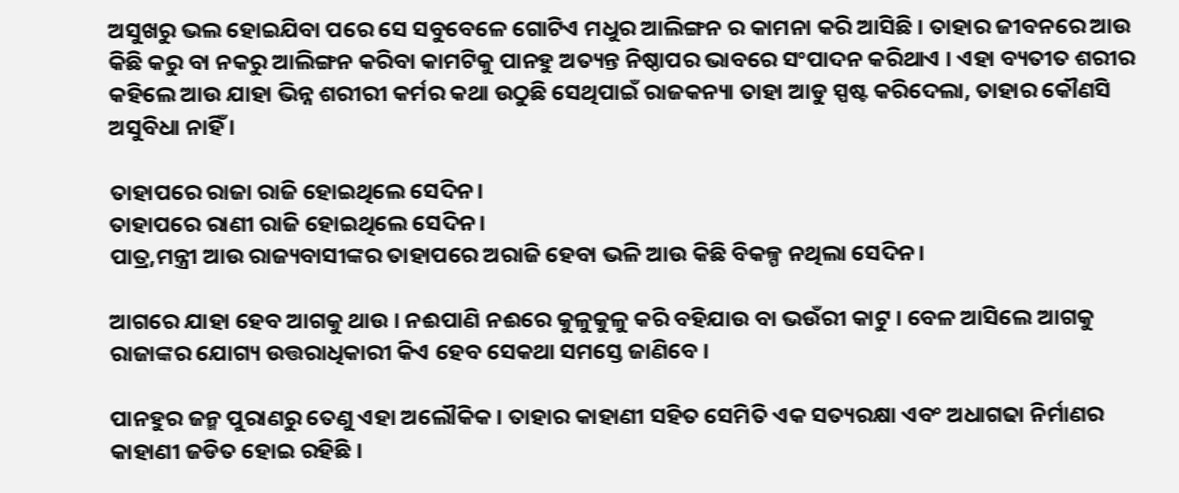ଅସୁଖରୁ ଭଲ ହୋଇଯିବା ପରେ ସେ ସବୁବେଳେ ଗୋଟିଏ ମଧୁର ଆଲିଙ୍ଗନ ର କାମନା କରି ଆସିଛି । ତାହାର ଜୀବନରେ ଆଉ କିଛି କରୁ ବା ନକରୁ ଆଲିଙ୍ଗନ କରିବା କାମଟିକୁ ପାନହୁ ଅତ୍ୟନ୍ତ ନିଷ୍ଠାପର ଭାବରେ ସଂପାଦନ କରିଥାଏ । ଏହା ବ୍ୟତୀତ ଶରୀର କହିଲେ ଆଉ ଯାହା ଭିନ୍ନ ଶରୀରୀ କର୍ମର କଥା ଉଠୁଛି ସେଥିପାଇଁ ରାଜକନ୍ୟା ତାହା ଆଡୁ ସ୍ପଷ୍ଟ କରିଦେଲା, ତାହାର କୌଣସି ଅସୁବିଧା ନାହିଁ ।

ତାହାପରେ ରାଜା ରାଜି ହୋଇଥିଲେ ସେଦିନ।
ତାହାପରେ ରାଣୀ ରାଜି ହୋଇଥିଲେ ସେଦିନ।
ପାତ୍ର,ମନ୍ତ୍ରୀ ଆଉ ରାଜ୍ୟବାସୀଙ୍କର ତାହାପରେ ଅରାଜି ହେବା ଭଳି ଆଉ କିଛି ବିକଳ୍ପ ନଥିଲା ସେଦିନ।

ଆଗରେ ଯାହା ହେବ ଆଗକୁ ଥାଉ । ନଈପାଣି ନଈରେ କୁଳୁକୁଳୁ କରି ବହିଯାଉ ବା ଭଉଁରୀ କାଟୁ । ବେଳ ଆସିଲେ ଆଗକୁ ରାଜାଙ୍କର ଯୋଗ୍ୟ ଉତ୍ତରାଧିକାରୀ କିଏ ହେବ ସେକଥା ସମସ୍ତେ ଜାଣିବେ ।

ପାନହୁର ଜନ୍ମ ପୁରାଣରୁ ତେଣୁ ଏହା ଅଲୌକିକ। ତାହାର କାହାଣୀ ସହିତ ସେମିତି ଏକ ସତ୍ୟରକ୍ଷା ଏବଂ ଅଧାଗଢା ନିର୍ମାଣର କାହାଣୀ ଜଡିତ ହୋଇ ରହିଛି ।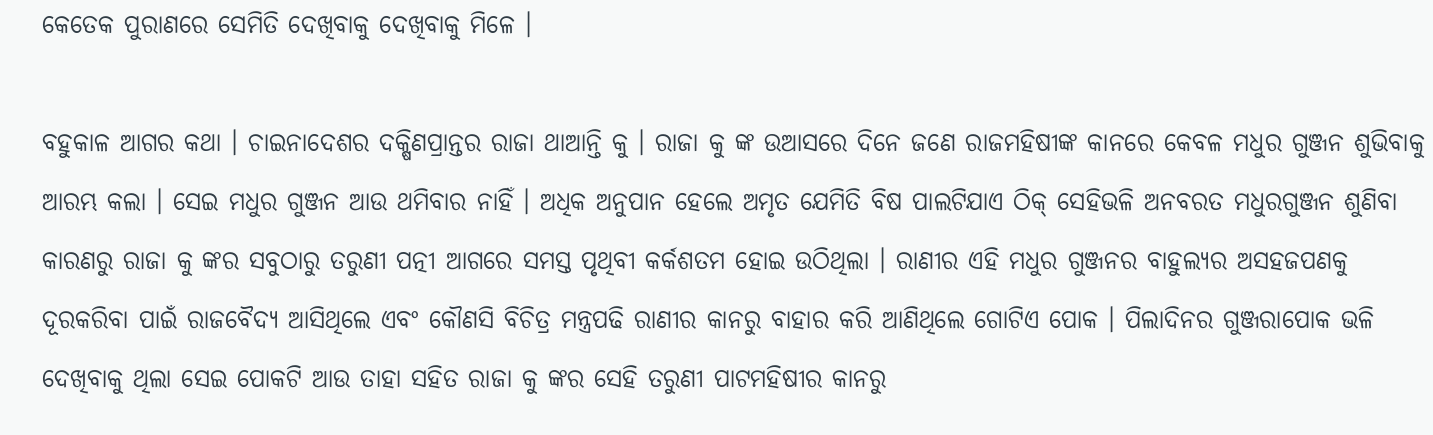କେତେକ ପୁରାଣରେ ସେମିତି ଦେଖିବାକୁ ଦେଖିବାକୁ ମିଳେ ।

ବହୁକାଳ ଆଗର କଥା । ଚାଇନାଦେଶର ଦକ୍ଷିଣପ୍ରାନ୍ତର ରାଜା ଥାଆନ୍ତି କୁ । ରାଜା କୁ ଙ୍କ ଉଆସରେ ଦିନେ ଜଣେ ରାଜମହିଷୀଙ୍କ କାନରେ କେବଳ ମଧୁର ଗୁଞ୍ଜନ ଶୁଭିବାକୁ ଆରମ୍ଭ କଲା । ସେଇ ମଧୁର ଗୁଞ୍ଜନ ଆଉ ଥମିବାର ନାହିଁ । ଅଧିକ ଅନୁପାନ ହେଲେ ଅମୃତ ଯେମିତି ବିଷ ପାଲଟିଯାଏ ଠିକ୍ ସେହିଭଳି ଅନବରତ ମଧୁରଗୁଞ୍ଜନ ଶୁଣିବା କାରଣରୁ ରାଜା କୁ ଙ୍କର ସବୁଠାରୁ ତରୁଣୀ ପତ୍ନୀ ଆଗରେ ସମସ୍ତ ପୃଥିବୀ କର୍କଶତମ ହୋଇ ଉଠିଥିଲା । ରାଣୀର ଏହି ମଧୁର ଗୁଞ୍ଜନର ବାହୁଲ୍ୟର ଅସହଜପଣକୁ ଦୂରକରିବା ପାଇଁ ରାଜବୈଦ୍ୟ ଆସିଥିଲେ ଏବଂ କୌଣସି ବିଚିତ୍ର ମନ୍ତ୍ରପଢି ରାଣୀର କାନରୁ ବାହାର କରି ଆଣିଥିଲେ ଗୋଟିଏ ପୋକ । ପିଲାଦିନର ଗୁଞ୍ଜରାପୋକ ଭଳି ଦେଖିବାକୁ ଥିଲା ସେଇ ପୋକଟି ଆଉ ତାହା ସହିତ ରାଜା କୁ ଙ୍କର ସେହି ତରୁଣୀ ପାଟମହିଷୀର କାନରୁ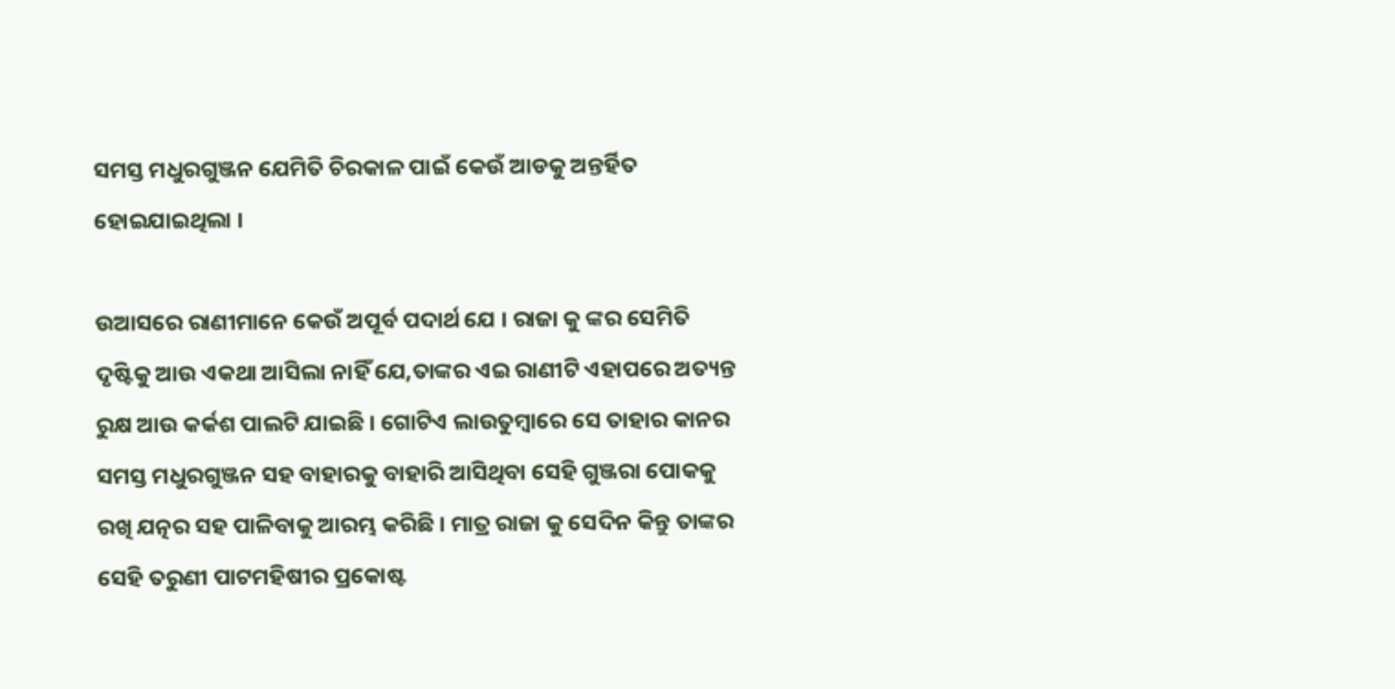ସମସ୍ତ ମଧୁରଗୁଞ୍ଜନ ଯେମିତି ଚିରକାଳ ପାଇଁ କେଉଁ ଆଡକୁ ଅନ୍ତର୍ହିତ ହୋଇଯାଇଥିଲା ।

ଉଆସରେ ରାଣୀମାନେ କେଉଁ ଅପୂର୍ବ ପଦାର୍ଥ ଯେ । ରାଜା କୁ ଙ୍କର ସେମିତି ଦୃଷ୍ଟିକୁ ଆଉ ଏକଥା ଆସିଲା ନାହିଁ ଯେ,ତାଙ୍କର ଏଇ ରାଣୀଟି ଏହାପରେ ଅତ୍ୟନ୍ତ ରୁକ୍ଷ ଆଉ କର୍କଶ ପାଲଟି ଯାଇଛି । ଗୋଟିଏ ଲାଉତୁମ୍ବାରେ ସେ ତାହାର କାନର ସମସ୍ତ ମଧୁରଗୁଞ୍ଜନ ସହ ବାହାରକୁ ବାହାରି ଆସିଥିବା ସେହି ଗୁଞ୍ଜରା ପୋକକୁ ରଖି ଯତ୍ନର ସହ ପାଳିବାକୁ ଆରମ୍ଭ କରିଛି । ମାତ୍ର ରାଜା କୁ ସେଦିନ କିନ୍ତୁ ତାଙ୍କର ସେହି ତରୁଣୀ ପାଟମହିଷୀର ପ୍ରକୋଷ୍ଟ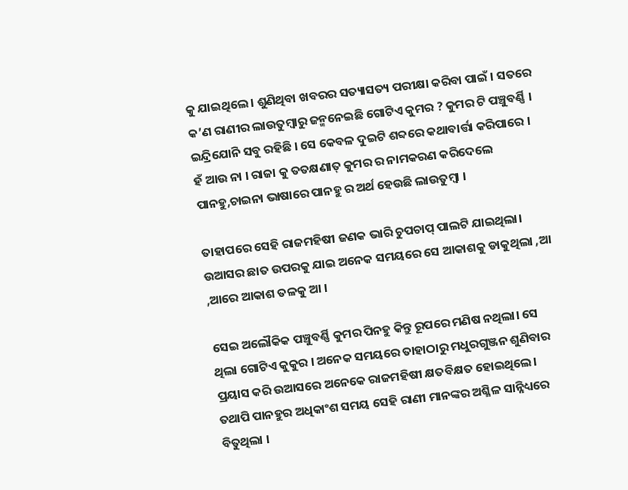କୁ ଯାଇଥିଲେ । ଶୁଣିଥିବା ଖବରର ସତ୍ୟାସତ୍ୟ ପରୀକ୍ଷା କରିବା ପାଇଁ । ସତରେ କ’ଣ ରାଣୀର ଲାଉତୁମ୍ବାରୁ ଜନ୍ମନେଇଛି ଗୋଟିଏ କୁମର ? କୁମର ଟି ପଞ୍ଚୁବର୍ଣ୍ଣି । ଇନ୍ଦ୍ରିଯୋନି ସବୁ ରହିଛି । ସେ କେବଳ ଦୁଇଟି ଶବ୍ଦରେ କଥାବାର୍ତ୍ତା କରିପାରେ । ହଁ ଆଉ ନା । ରାଜା କୁ ତତକ୍ଷଣାତ୍ କୁମର ର ନାମକରଣ କରିଦେଲେ ପାନହୁ,ଚାଇନା ଭାଷାରେ ପାନହୁ ର ଅର୍ଥ ହେଉଛି ଲାଉତୁମ୍ବା ।

ତାହାପରେ ସେହି ରାଜମହିଷୀ ଜଣକ ଭାରି ଚୁପଚାପ୍ ପାଲଟି ଯାଇଥିଲା। ଉଆସର ଛାତ ଉପରକୁ ଯାଇ ଅନେକ ସମୟରେ ସେ ଆକାଶକୁ ଡାକୁଥିଲା ,ଆ ,ଆରେ ଆକାଶ ତଳକୁ ଆ ।

ସେଇ ଅଲୌକିକ ପଞ୍ଚୁବର୍ଣ୍ଣି କୁମର ପିନହୁ କିନ୍ତୁ ରୂପରେ ମଣିଷ ନଥିଲା। ସେ ଥିଲା ଗୋଟିଏ କୁକୁର । ଅନେକ ସମୟରେ ତାହାଠାରୁ ମଧୁରଗୁଞ୍ଜନ ଶୁଣିବାର ପ୍ରୟାସ କରି ଉଆସରେ ଅନେକେ ରାଜମହିଷୀ କ୍ଷତବିକ୍ଷତ ହୋଇଥିଲେ। ତଥାପି ପାନହୁର ଅଧିକାଂଶ ସମୟ ସେହି ରାଣୀ ମାନଙ୍କର ଅଶ୍ଳିଳ ସାନ୍ନିଧ୍ୟରେ ବିତୁଥିଲା ।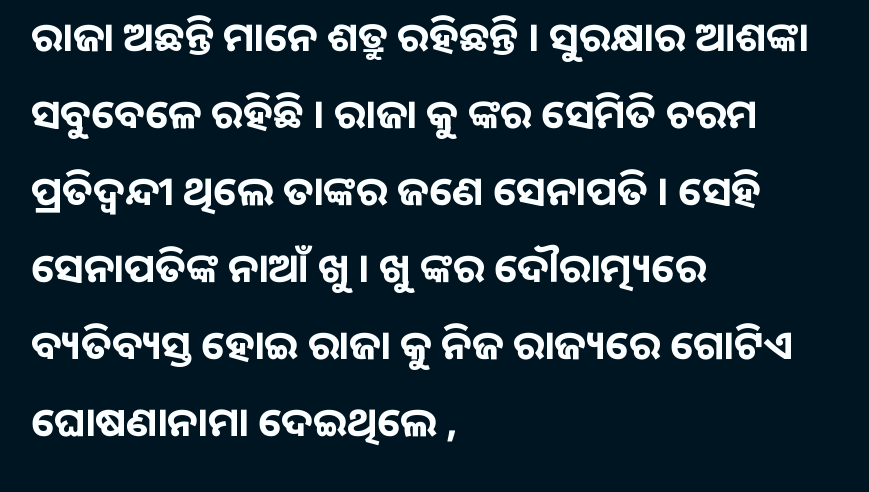ରାଜା ଅଛନ୍ତି ମାନେ ଶତ୍ରୁ ରହିଛନ୍ତି । ସୁରକ୍ଷାର ଆଶଙ୍କା ସବୁବେଳେ ରହିଛି । ରାଜା କୁ ଙ୍କର ସେମିତି ଚରମ ପ୍ରତିଦ୍ୱନ୍ଦୀ ଥିଲେ ତାଙ୍କର ଜଣେ ସେନାପତି । ସେହି ସେନାପତିଙ୍କ ନାଆଁ ଖୁ । ଖୁ ଙ୍କର ଦୌରାତ୍ମ୍ୟରେ ବ୍ୟତିବ୍ୟସ୍ତ ହୋଇ ରାଜା କୁ ନିଜ ରାଜ୍ୟରେ ଗୋଟିଏ ଘୋଷଣାନାମା ଦେଇଥିଲେ ,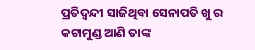ପ୍ରତିଦ୍ୱନ୍ଦୀ ସାଜିଥିବା ସେନାପତି ଖୁ ର କଟାମୁଣ୍ଡ ଆଣି ତାଙ୍କ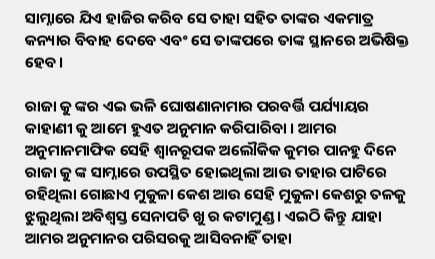ସାମ୍ନାରେ ଯିଏ ହାଜିର କରିବ ସେ ତାହା ସହିତ ତାଙ୍କର ଏକମାତ୍ର କନ୍ୟାର ବିବାହ ଦେବେ ଏବଂ ସେ ତାଙ୍କପରେ ତାଙ୍କ ସ୍ଥାନରେ ଅଭିଷିକ୍ତ ହେବ।

ରାଜା କୁ ଙ୍କର ଏଇ ଭଳି ଘୋଷଣାନାମାର ପରବର୍ତ୍ତି ପର୍ଯ୍ୟାୟର କାହାଣୀ କୁ ଆମେ ହୁଏତ ଅନୁମାନ କରିପାରିବା । ଆମର ଅନୁମାନମାଫିକ ସେହି ଶ୍ୱାନରୂପକ ଅଲୌକିକ କୁମର ପାନହୁ ଦିନେ ରାଜା କୁ ଙ୍କ ସାମ୍ନାରେ ଉପସ୍ଥିତ ହୋଇଥିଲା ଆଉ ତାହାର ପାଟିରେ ରହିଥିଲା ଗୋଛାଏ ମୁକୁଳା କେଶ ଆଉ ସେହି ମୁକୁଳା କେଶରୁ ତଳକୁ ଝୁଲୁଥିଲା ଅବିଶ୍ୱସ୍ତ ସେନାପତି ଖୁ ର କଟାମୁଣ୍ଡ । ଏଇଠି କିନ୍ତୁ ଯାହା ଆମର ଅନୁମାନର ପରିସରକୁ ଆସିବନାହିଁ ତାହା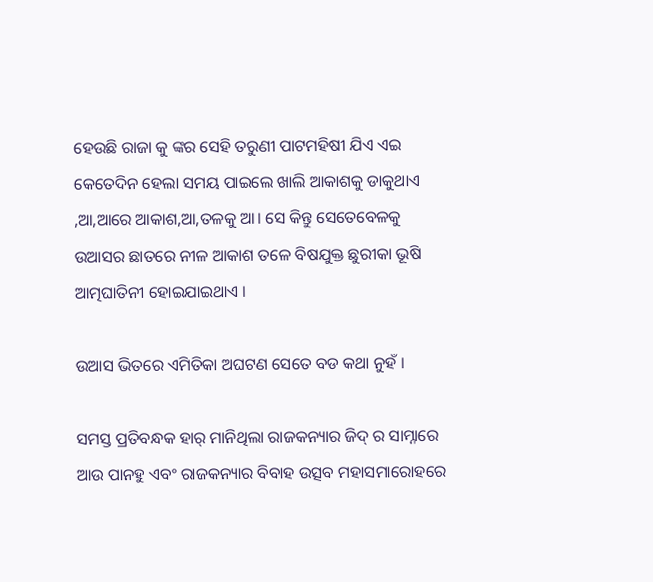ହେଉଛି ରାଜା କୁ ଙ୍କର ସେହି ତରୁଣୀ ପାଟମହିଷୀ ଯିଏ ଏଇ କେତେଦିନ ହେଲା ସମୟ ପାଇଲେ ଖାଲି ଆକାଶକୁ ଡାକୁଥାଏ ,ଆ,ଆରେ ଆକାଶ,ଆ,ତଳକୁ ଆ। ସେ କିନ୍ତୁ ସେତେବେଳକୁ ଉଆସର ଛାତରେ ନୀଳ ଆକାଶ ତଳେ ବିଷଯୁକ୍ତ ଛୁରୀକା ଭୂଷି ଆତ୍ମଘାତିନୀ ହୋଇଯାଇଥାଏ ।

ଉଆସ ଭିତରେ ଏମିତିକା ଅଘଟଣ ସେତେ ବଡ କଥା ନୁହଁ ।

ସମସ୍ତ ପ୍ରତିବନ୍ଧକ ହାର୍ ମାନିଥିଲା ରାଜକନ୍ୟାର ଜିଦ୍ ର ସାମ୍ନାରେ ଆଉ ପାନହୁ ଏବଂ ରାଜକନ୍ୟାର ବିବାହ ଉତ୍ସବ ମହାସମାରୋହରେ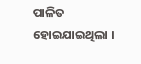ପାଳିତ ହୋଇଯାଇଥିଲା ।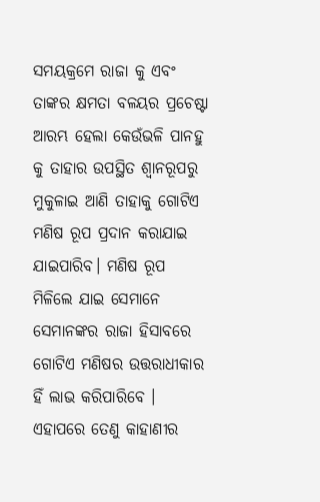ସମୟକ୍ରମେ ରାଜା କୁ ଏବଂ ତାଙ୍କର କ୍ଷମତା ବଳୟର ପ୍ରଚେଷ୍ଟା ଆରମ୍ଭ ହେଲା କେଉଁଭଳି ପାନହୁ କୁ ତାହାର ଉପସ୍ଥିତ ଶ୍ୱାନରୂପରୁ ମୁକୁଳାଇ ଆଣି ତାହାକୁ ଗୋଟିଏ ମଣିଷ ରୂପ ପ୍ରଦାନ କରାଯାଇ ଯାଇପାରିବ। ମଣିଷ ରୂପ ମିଳିଲେ ଯାଇ ସେମାନେ ସେମାନଙ୍କର ରାଜା ହିସାବରେ ଗୋଟିଏ ମଣିଷର ଉତ୍ତରାଧୀକାର ହିଁ ଲାଭ କରିପାରିବେ । ଏହାପରେ ତେଣୁ କାହାଣୀର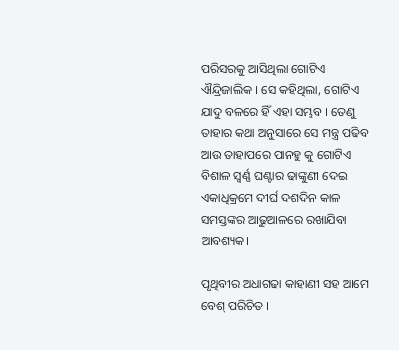ପରିସରକୁ ଆସିଥିଲା ଗୋଟିଏ ଐନ୍ଦ୍ରିଜାଲିକ । ସେ କହିଥିଲା, ଗୋଟିଏ ଯାଦୁ ବଳରେ ହିଁ ଏହା ସମ୍ଭବ । ତେଣୁ ତାହାର କଥା ଅନୁସାରେ ସେ ମନ୍ତ୍ର ପଢିବ ଆଉ ତାହାପରେ ପାନହୁ କୁ ଗୋଟିଏ ବିଶାଳ ସ୍ୱର୍ଣ୍ଣ ଘଣ୍ଟାର ଢାଙ୍କୁଣୀ ଦେଇ ଏକାଧିକ୍ରମେ ଦୀର୍ଘ ଦଶଦିନ କାଳ ସମସ୍ତଙ୍କର ଆଢୁଆଳରେ ରଖାଯିବା ଆବଶ୍ୟକ।

ପୃଥିବୀର ଅଧାଗଢା କାହାଣୀ ସହ ଆମେ ବେଶ୍ ପରିଚିତ ।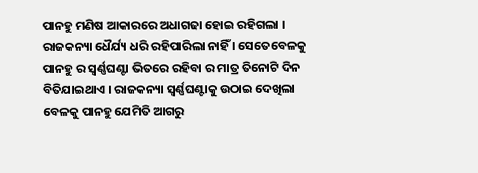ପାନହୁ ମଣିଷ ଆକାରରେ ଅଧାଗଢା ହୋଇ ରହିଗଲା । ରାଜକନ୍ୟା ଧୈର୍ଯ୍ୟ ଧରି ରହିପାରିଲା ନାହିଁ । ସେତେବେଳକୁ ପାନହୁ ର ସ୍ୱର୍ଣ୍ଣଘଣ୍ଟା ଭିତରେ ରହିବା ର ମାତ୍ର ତିନୋଟି ଦିନ ବିତିଯାଇଥାଏ । ରାଜକନ୍ୟା ସ୍ୱର୍ଣ୍ଣଘଣ୍ଟାକୁ ଉଠାଇ ଦେଖିଲା ବେଳକୁ ପାନହୁ ଯେମିତି ଆଗରୁ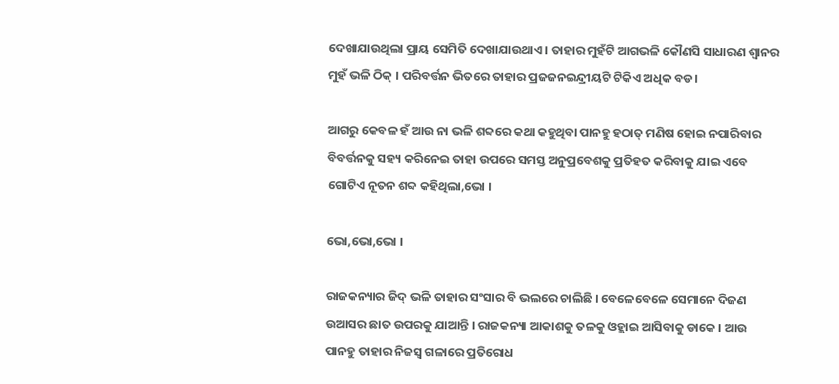ଦେଖାଯାଉଥିଲା ପ୍ରାୟ ସେମିତି ଦେଖାଯାଉଥାଏ । ତାହାର ମୁହଁଟି ଆଗଭଳି କୌଣସି ସାଧାରଣ ଶ୍ୱାନର ମୁହଁ ଭଳି ଠିକ୍ । ପରିବର୍ତ୍ତନ ଭିତରେ ତାହାର ପ୍ରଜଜନଇନ୍ଦ୍ରୀୟଟି ଟିକିଏ ଅଧିକ ବଡ।

ଆଗରୁ କେବଳ ହଁ ଆଉ ନା ଭଳି ଶବ୍ଦରେ କଥା କହୁଥିବା ପାନହୁ ହଠାତ୍ ମଣିଷ ହୋଇ ନପାରିବାର ବିବର୍ତ୍ତନକୁ ସହ୍ୟ କରିନେଇ ତାହା ଉପରେ ସମସ୍ତ ଅନୁପ୍ରବେଶକୁ ପ୍ରତିହତ କରିବାକୁ ଯାଇ ଏବେ ଗୋଟିଏ ନୂତନ ଶବ୍ଦ କହିଥିଲା,ଭୋ ।

ଭୋ,ଭୋ,ଭୋ ।

ରାଜକନ୍ୟାର ଜିଦ୍ ଭଳି ତାହାର ସଂସାର ବି ଭଲରେ ଚାଲିଛି । ବେଳେବେଳେ ସେମାନେ ଦିଜଣ ଉଆସର ଛାତ ଉପରକୁ ଯାଆନ୍ତି । ରାଜକନ୍ୟା ଆକାଶକୁ ତଳକୁ ଓହ୍ଲାଇ ଆସିବାକୁ ଡାକେ । ଆଉ ପାନହୁ ତାହାର ନିଜସ୍ୱ ଗଳାରେ ପ୍ରତିରୋଧ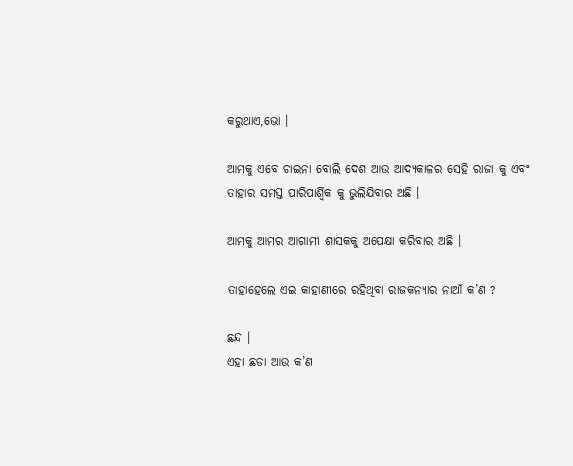କରୁଥାଏ,ଭୋ ।

ଆମକୁ ଏବେ ଚାଇନା ବୋଲି ଦେଶ ଆଉ ଆଦ୍ୟକାଳର ସେହି ରାଜା କୁ ଏବଂ ତାହାର ସମସ୍ତ ପାରିପାର୍ଶ୍ୱିକ କୁ ଭୁଲିଯିବାର ଅଛି ।

ଆମକୁ ଆମର ଆଗାମୀ ଶାସକକୁ ଅପେକ୍ଷା କରିବାର ଅଛି ।

ତାହାହେଲେ ଏଇ କାହାଣୀରେ ରହିଥିବା ରାଜକନ୍ୟାର ନାଆଁ କ’ଣ ?

ଛନ୍ଦ ।
ଏହା ଛଡା ଆଉ କ’ଣ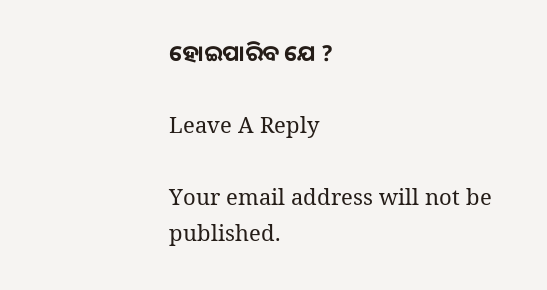ହୋଇପାରିବ ଯେ ?

Leave A Reply

Your email address will not be published.